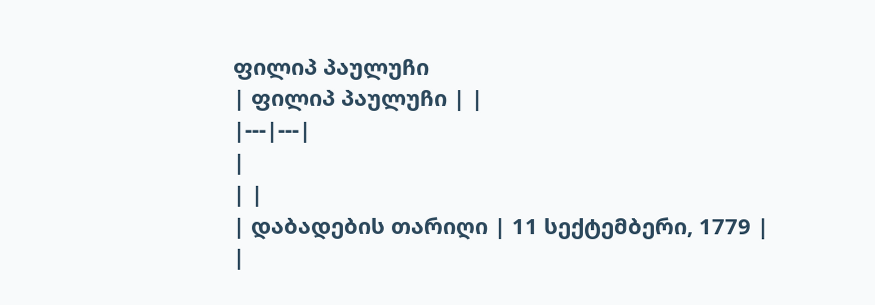ფილიპ პაულუჩი
| ფილიპ პაულუჩი | |
|---|---|
|
| |
| დაბადების თარიღი | 11 სექტემბერი, 1779 |
|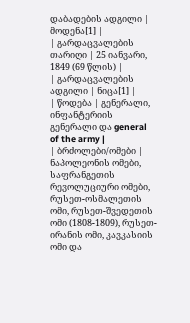დაბადების ადგილი | მოდენა[1] |
| გარდაცვალების თარიღი | 25 იანვარი, 1849 (69 წლის) |
| გარდაცვალების ადგილი | ნიცა[1] |
| წოდება | გენერალი, ინფანტერიის გენერალი და general of the army |
| ბრძოლები/ომები | ნაპოლეონის ომები, საფრანგეთის რევოლუციური ომები, რუსეთ-ოსმალეთის ომი, რუსეთ-შვედეთის ომი (1808-1809), რუსეთ-ირანის ომი, კავკასიის ომი და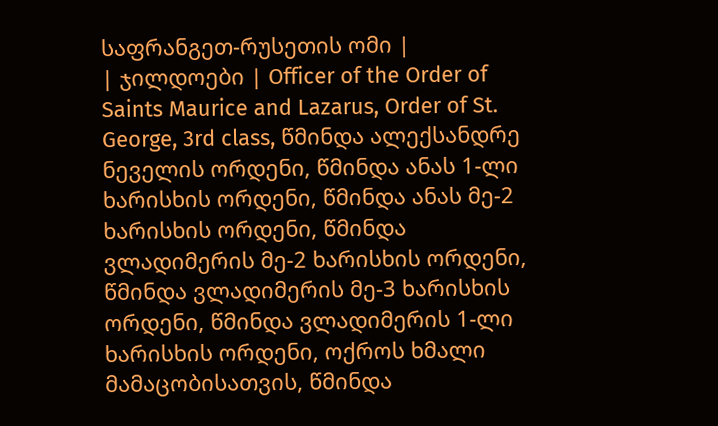საფრანგეთ-რუსეთის ომი |
| ჯილდოები | Officer of the Order of Saints Maurice and Lazarus, Order of St. George, 3rd class, წმინდა ალექსანდრე ნეველის ორდენი, წმინდა ანას 1-ლი ხარისხის ორდენი, წმინდა ანას მე-2 ხარისხის ორდენი, წმინდა ვლადიმერის მე-2 ხარისხის ორდენი, წმინდა ვლადიმერის მე-3 ხარისხის ორდენი, წმინდა ვლადიმერის 1-ლი ხარისხის ორდენი, ოქროს ხმალი მამაცობისათვის, წმინდა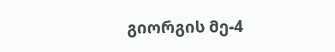გიორგის მე-4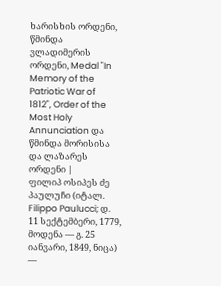ხარისხის ორდენი, წმინდა ვლადიმერის ორდენი, Medal "In Memory of the Patriotic War of 1812", Order of the Most Holy Annunciation და წმინდა მორისისა და ლაზარეს ორდენი |
ფილიპ ოსიპეს ძე პაულუჩი (იტალ. Filippo Paulucci; დ. 11 სექტემბერი, 1779, მოდენა — გ. 25 იანვარი, 1849, ნიცა) —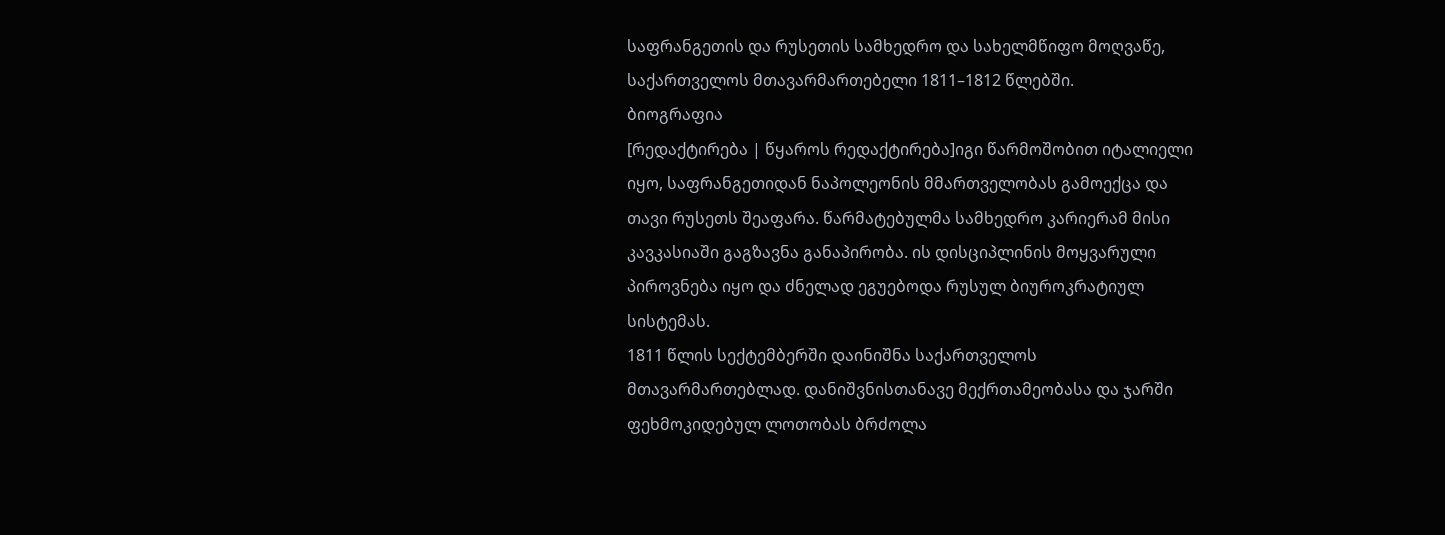საფრანგეთის და რუსეთის სამხედრო და სახელმწიფო მოღვაწე, საქართველოს მთავარმართებელი 1811–1812 წლებში.
ბიოგრაფია
[რედაქტირება | წყაროს რედაქტირება]იგი წარმოშობით იტალიელი იყო, საფრანგეთიდან ნაპოლეონის მმართველობას გამოექცა და თავი რუსეთს შეაფარა. წარმატებულმა სამხედრო კარიერამ მისი კავკასიაში გაგზავნა განაპირობა. ის დისციპლინის მოყვარული პიროვნება იყო და ძნელად ეგუებოდა რუსულ ბიუროკრატიულ სისტემას.
1811 წლის სექტემბერში დაინიშნა საქართველოს მთავარმართებლად. დანიშვნისთანავე მექრთამეობასა და ჯარში ფეხმოკიდებულ ლოთობას ბრძოლა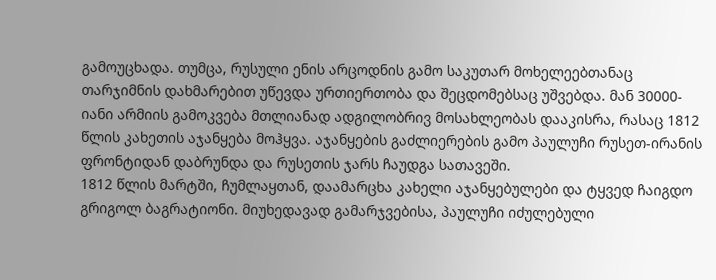გამოუცხადა. თუმცა, რუსული ენის არცოდნის გამო საკუთარ მოხელეებთანაც თარჯიმნის დახმარებით უწევდა ურთიერთობა და შეცდომებსაც უშვებდა. მან 30000-იანი არმიის გამოკვება მთლიანად ადგილობრივ მოსახლეობას დააკისრა, რასაც 1812 წლის კახეთის აჯანყება მოჰყვა. აჯანყების გაძლიერების გამო პაულუჩი რუსეთ-ირანის ფრონტიდან დაბრუნდა და რუსეთის ჯარს ჩაუდგა სათავეში.
1812 წლის მარტში, ჩუმლაყთან, დაამარცხა კახელი აჯანყებულები და ტყვედ ჩაიგდო გრიგოლ ბაგრატიონი. მიუხედავად გამარჯვებისა, პაულუჩი იძულებული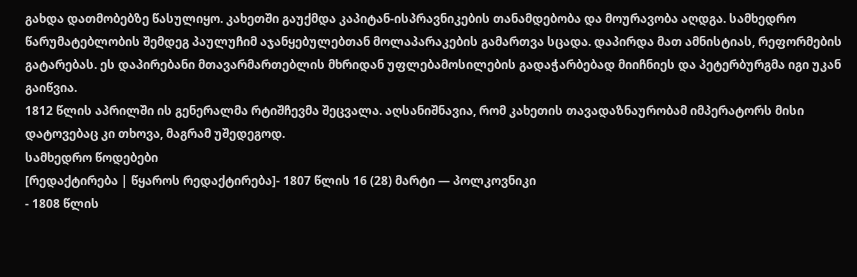გახდა დათმობებზე წასულიყო. კახეთში გაუქმდა კაპიტან-ისპრავნიკების თანამდებობა და მოურავობა აღდგა. სამხედრო წარუმატებლობის შემდეგ პაულუჩიმ აჯანყებულებთან მოლაპარაკების გამართვა სცადა. დაპირდა მათ ამნისტიას, რეფორმების გატარებას. ეს დაპირებანი მთავარმართებლის მხრიდან უფლებამოსილების გადაჭარბებად მიიჩნიეს და პეტერბურგმა იგი უკან გაიწვია.
1812 წლის აპრილში ის გენერალმა რტიშჩევმა შეცვალა. აღსანიშნავია, რომ კახეთის თავადაზნაურობამ იმპერატორს მისი დატოვებაც კი თხოვა, მაგრამ უშედეგოდ.
სამხედრო წოდებები
[რედაქტირება | წყაროს რედაქტირება]- 1807 წლის 16 (28) მარტი — პოლკოვნიკი
- 1808 წლის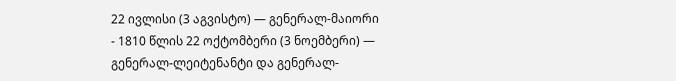22 ივლისი (3 აგვისტო) — გენერალ-მაიორი
- 1810 წლის 22 ოქტომბერი (3 ნოემბერი) — გენერალ-ლეიტენანტი და გენერალ-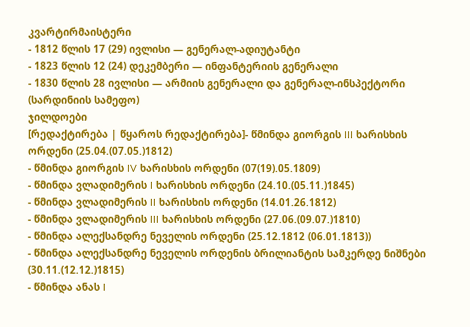კვარტირმაისტერი
- 1812 წლის 17 (29) ივლისი — გენერალ-ადიუტანტი
- 1823 წლის 12 (24) დეკემბერი — ინფანტერიის გენერალი
- 1830 წლის 28 ივლისი — არმიის გენერალი და გენერალ-ინსპექტორი (სარდინიის სამეფო)
ჯილდოები
[რედაქტირება | წყაროს რედაქტირება]- წმინდა გიორგის III ხარისხის ორდენი (25.04.(07.05.)1812)
- წმინდა გიორგის IV ხარისხის ორდენი (07(19).05.1809)
- წმინდა ვლადიმერის I ხარისხის ორდენი (24.10.(05.11.)1845)
- წმინდა ვლადიმერის II ხარისხის ორდენი (14.01.26.1812)
- წმინდა ვლადიმერის III ხარისხის ორდენი (27.06.(09.07.)1810)
- წმინდა ალექსანდრე ნეველის ორდენი (25.12.1812 (06.01.1813))
- წმინდა ალექსანდრე ნეველის ორდენის ბრილიანტის სამკერდე ნიშნები (30.11.(12.12.)1815)
- წმინდა ანას I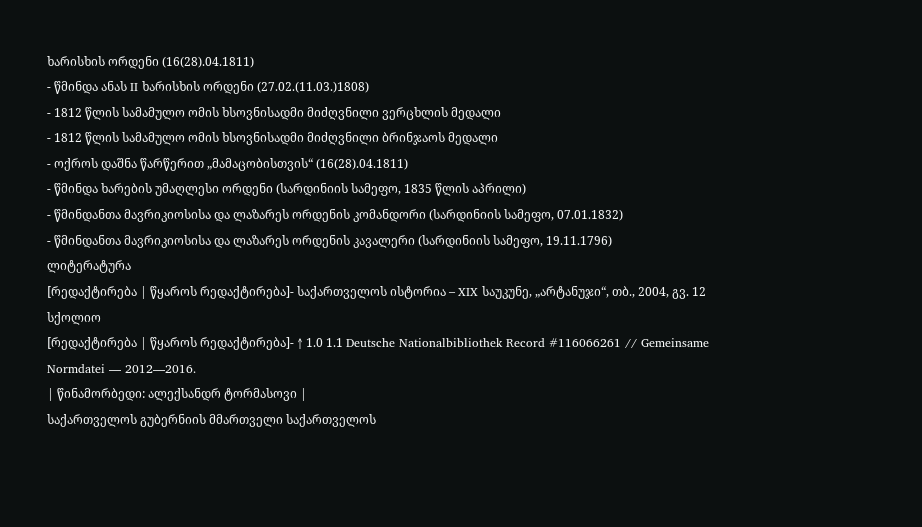ხარისხის ორდენი (16(28).04.1811)
- წმინდა ანას II ხარისხის ორდენი (27.02.(11.03.)1808)
- 1812 წლის სამამულო ომის ხსოვნისადმი მიძღვნილი ვერცხლის მედალი
- 1812 წლის სამამულო ომის ხსოვნისადმი მიძღვნილი ბრინჯაოს მედალი
- ოქროს დაშნა წარწერით „მამაცობისთვის“ (16(28).04.1811)
- წმინდა ხარების უმაღლესი ორდენი (სარდინიის სამეფო, 1835 წლის აპრილი)
- წმინდანთა მავრიკიოსისა და ლაზარეს ორდენის კომანდორი (სარდინიის სამეფო, 07.01.1832)
- წმინდანთა მავრიკიოსისა და ლაზარეს ორდენის კავალერი (სარდინიის სამეფო, 19.11.1796)
ლიტერატურა
[რედაქტირება | წყაროს რედაქტირება]- საქართველოს ისტორია – XIX საუკუნე, „არტანუჯი“, თბ., 2004, გვ. 12
სქოლიო
[რედაქტირება | წყაროს რედაქტირება]- ↑ 1.0 1.1 Deutsche Nationalbibliothek Record #116066261 // Gemeinsame Normdatei — 2012—2016.
| წინამორბედი: ალექსანდრ ტორმასოვი |
საქართველოს გუბერნიის მმართველი საქართველოს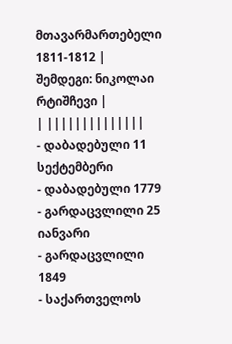მთავარმართებელი 1811-1812 |
შემდეგი: ნიკოლაი რტიშჩევი |
| ||||||||||||||
- დაბადებული 11 სექტემბერი
- დაბადებული 1779
- გარდაცვლილი 25 იანვარი
- გარდაცვლილი 1849
- საქართველოს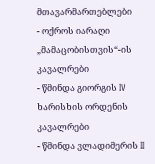მთავარმართებლები
- ოქროს იარაღი „მამაცობისთვის“-ის კავალრები
- წმინდა გიორგის IV ხარისხის ორდენის კავალრები
- წმინდა ვლადიმერის II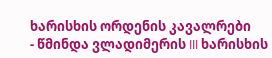ხარისხის ორდენის კავალრები
- წმინდა ვლადიმერის III ხარისხის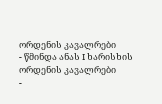ორდენის კავალრები
- წმინდა ანას I ხარისხის ორდენის კავალრები
-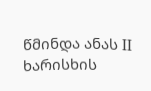წმინდა ანას II ხარისხის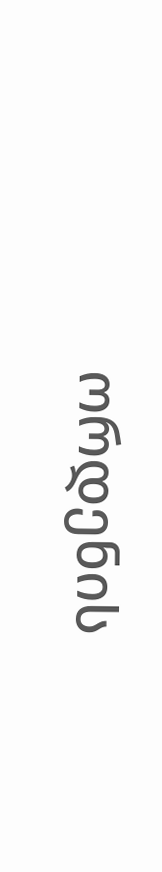ორდენის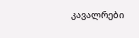კავალრები